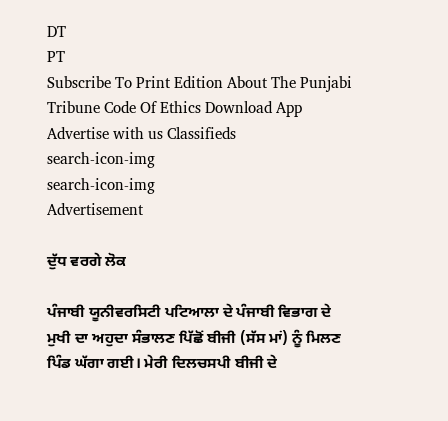DT
PT
Subscribe To Print Edition About The Punjabi Tribune Code Of Ethics Download App Advertise with us Classifieds
search-icon-img
search-icon-img
Advertisement

ਦੁੱਧ ਵਰਗੇ ਲੋਕ

ਪੰਜਾਬੀ ਯੂਨੀਵਰਸਿਟੀ ਪਟਿਆਲਾ ਦੇ ਪੰਜਾਬੀ ਵਿਭਾਗ ਦੇ ਮੁਖੀ ਦਾ ਅਹੁਦਾ ਸੰਭਾਲਣ ਪਿੱਛੋਂ ਬੀਜੀ (ਸੱਸ ਮਾਂ) ਨੂੰ ਮਿਲਣ ਪਿੰਡ ਘੱਗਾ ਗਈ। ਮੇਰੀ ਦਿਲਚਸਪੀ ਬੀਜੀ ਦੇ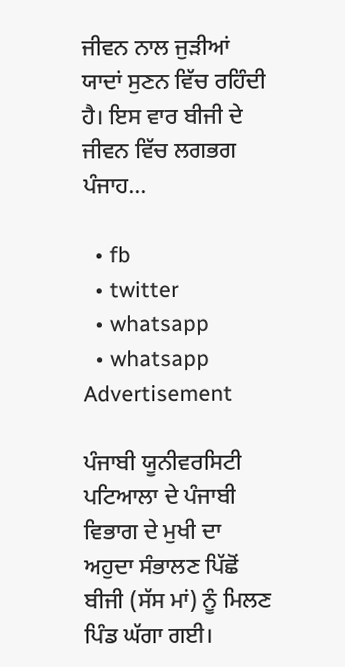ਜੀਵਨ ਨਾਲ ਜੁੜੀਆਂ ਯਾਦਾਂ ਸੁਣਨ ਵਿੱਚ ਰਹਿੰਦੀ ਹੈ। ਇਸ ਵਾਰ ਬੀਜੀ ਦੇ ਜੀਵਨ ਵਿੱਚ ਲਗਭਗ ਪੰਜਾਹ...

  • fb
  • twitter
  • whatsapp
  • whatsapp
Advertisement

ਪੰਜਾਬੀ ਯੂਨੀਵਰਸਿਟੀ ਪਟਿਆਲਾ ਦੇ ਪੰਜਾਬੀ ਵਿਭਾਗ ਦੇ ਮੁਖੀ ਦਾ ਅਹੁਦਾ ਸੰਭਾਲਣ ਪਿੱਛੋਂ ਬੀਜੀ (ਸੱਸ ਮਾਂ) ਨੂੰ ਮਿਲਣ ਪਿੰਡ ਘੱਗਾ ਗਈ।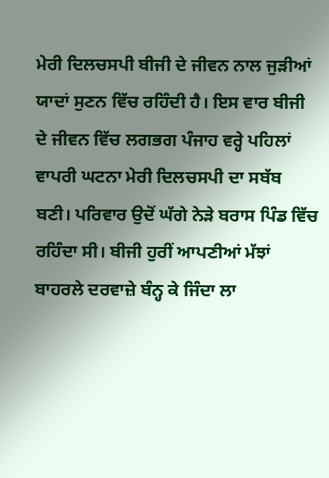ਮੇਰੀ ਦਿਲਚਸਪੀ ਬੀਜੀ ਦੇ ਜੀਵਨ ਨਾਲ ਜੁੜੀਆਂ ਯਾਦਾਂ ਸੁਣਨ ਵਿੱਚ ਰਹਿੰਦੀ ਹੈ। ਇਸ ਵਾਰ ਬੀਜੀ ਦੇ ਜੀਵਨ ਵਿੱਚ ਲਗਭਗ ਪੰਜਾਹ ਵਰ੍ਹੇ ਪਹਿਲਾਂ ਵਾਪਰੀ ਘਟਨਾ ਮੇਰੀ ਦਿਲਚਸਪੀ ਦਾ ਸਬੱਬ ਬਣੀ। ਪਰਿਵਾਰ ਉਦੋਂ ਘੱਗੇ ਨੇੜੇ ਬਰਾਸ ਪਿੰਡ ਵਿੱਚ ਰਹਿੰਦਾ ਸੀ। ਬੀਜੀ ਹੁਰੀਂ ਆਪਣੀਆਂ ਮੱਝਾਂ ਬਾਹਰਲੇ ਦਰਵਾਜ਼ੇ ਬੰਨ੍ਹ ਕੇ ਜਿੰਦਾ ਲਾ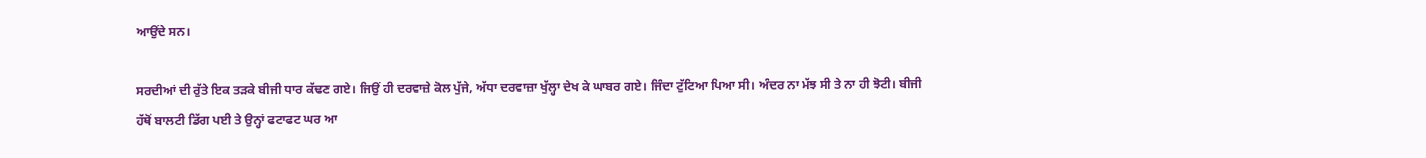ਆਉਂਦੇ ਸਨ।

ਸਰਦੀਆਂ ਦੀ ਰੁੱਤੇ ਇਕ ਤੜਕੇ ਬੀਜੀ ਧਾਰ ਕੱਢਣ ਗਏ। ਜਿਉਂ ਹੀ ਦਰਵਾਜ਼ੇ ਕੋਲ ਪੁੱਜੇ, ਅੱਧਾ ਦਰਵਾਜ਼ਾ ਖੁੱਲ੍ਹਾ ਦੇਖ ਕੇ ਘਾਬਰ ਗਏ। ਜਿੰਦਾ ਟੁੱਟਿਆ ਪਿਆ ਸੀ। ਅੰਦਰ ਨਾ ਮੱਝ ਸੀ ਤੇ ਨਾ ਹੀ ਝੋਟੀ। ਬੀਜੀ ਹੱਥੋਂ ਬਾਲਟੀ ਡਿੱਗ ਪਈ ਤੇ ਉਨ੍ਹਾਂ ਫਟਾਫਟ ਘਰ ਆ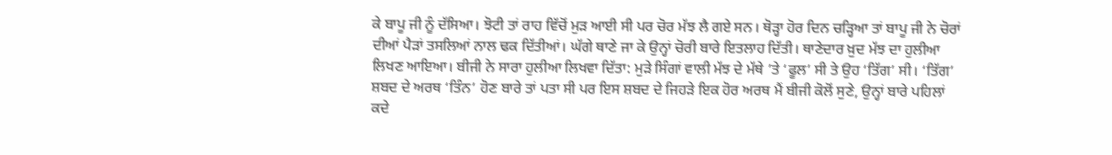ਕੇ ਬਾਪੂ ਜੀ ਨੂੰ ਦੱਸਿਆ। ਝੋਟੀ ਤਾਂ ਰਾਹ ਵਿੱਚੋਂ ਮੁੜ ਆਈ ਸੀ ਪਰ ਚੋਰ ਮੱਝ ਲੈ ਗਏ ਸਨ। ਥੋੜ੍ਹਾ ਹੋਰ ਦਿਨ ਚੜ੍ਹਿਆ ਤਾਂ ਬਾਪੂ ਜੀ ਨੇ ਚੋਰਾਂ ਦੀਆਂ ਪੈੜਾਂ ਤਸਲਿਆਂ ਨਾਲ ਢਕ ਦਿੱਤੀਆਂ। ਘੱਗੇ ਥਾਣੇ ਜਾ ਕੇ ਉਨ੍ਹਾਂ ਚੋਰੀ ਬਾਰੇ ਇਤਲਾਹ ਦਿੱਤੀ। ਥਾਣੇਦਾਰ ਖ਼ੁਦ ਮੱਝ ਦਾ ਹੁਲੀਆ ਲਿਖਣ ਆਇਆ। ਬੀਜੀ ਨੇ ਸਾਰਾ ਹੁਲੀਆ ਲਿਖਵਾ ਦਿੱਤਾ: ਮੁੜੇ ਸਿੰਗਾਂ ਵਾਲੀ ਮੱਝ ਦੇ ਮੱਥੇ ’ਤੇ ‘ਫੂਲ’ ਸੀ ਤੇ ਉਹ ‘ਤਿੱਗ’ ਸੀ। ‘ਤਿੱਗ’ ਸ਼ਬਦ ਦੇ ਅਰਥ ‘ਤਿੰਨ’ ਹੋਣ ਬਾਰੇ ਤਾਂ ਪਤਾ ਸੀ ਪਰ ਇਸ ਸ਼ਬਦ ਦੇ ਜਿਹੜੇ ਇਕ ਹੋਰ ਅਰਥ ਮੈਂ ਬੀਜੀ ਕੋਲੋਂ ਸੁਣੇ, ਉਨ੍ਹਾਂ ਬਾਰੇ ਪਹਿਲਾਂ ਕਦੇ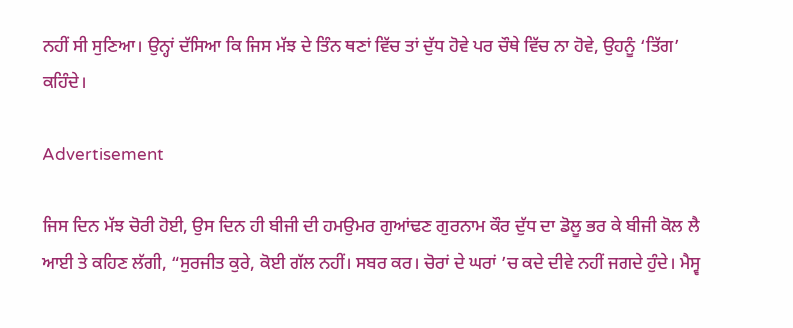ਨਹੀਂ ਸੀ ਸੁਣਿਆ। ਉਨ੍ਹਾਂ ਦੱਸਿਆ ਕਿ ਜਿਸ ਮੱਝ ਦੇ ਤਿੰਨ ਥਣਾਂ ਵਿੱਚ ਤਾਂ ਦੁੱਧ ਹੋਵੇ ਪਰ ਚੌਥੇ ਵਿੱਚ ਨਾ ਹੋਵੇ, ਉਹਨੂੰ ‘ਤਿੱਗ’ ਕਹਿੰਦੇ।

Advertisement

ਜਿਸ ਦਿਨ ਮੱਝ ਚੋਰੀ ਹੋਈ, ਉਸ ਦਿਨ ਹੀ ਬੀਜੀ ਦੀ ਹਮਉਮਰ ਗੁਆਂਢਣ ਗੁਰਨਾਮ ਕੌਰ ਦੁੱਧ ਦਾ ਡੋਲੂ ਭਰ ਕੇ ਬੀਜੀ ਕੋਲ ਲੈ ਆਈ ਤੇ ਕਹਿਣ ਲੱਗੀ, “ਸੁਰਜੀਤ ਕੁਰੇ, ਕੋਈ ਗੱਲ ਨਹੀਂ। ਸਬਰ ਕਰ। ਚੋਰਾਂ ਦੇ ਘਰਾਂ ’ਚ ਕਦੇ ਦੀਵੇ ਨਹੀਂ ਜਗਦੇ ਹੁੰਦੇ। ਮੈਸ੍ਵ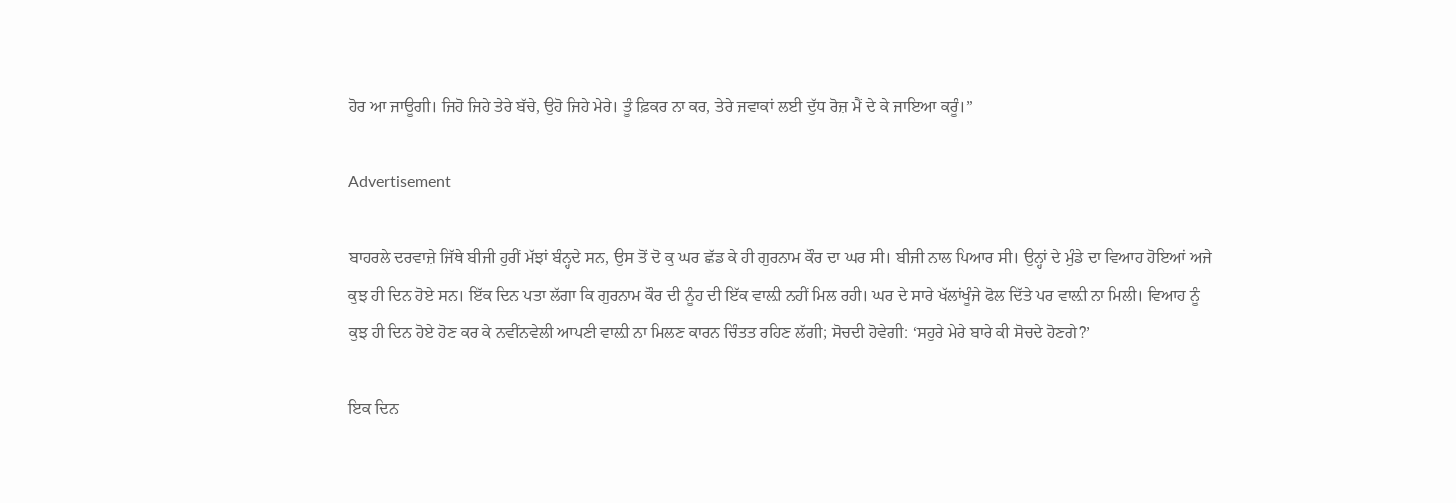ਹੋਰ ਆ ਜਾਊਗੀ। ਜਿਹੋ ਜਿਹੇ ਤੇਰੇ ਬੱਚੇ, ਉਹੋ ਜਿਹੇ ਮੇਰੇ। ਤੂੰ ਫ਼ਿਕਰ ਨਾ ਕਰ, ਤੇਰੇ ਜਵਾਕਾਂ ਲਈ ਦੁੱਧ ਰੋਜ਼ ਮੈਂ ਦੇ ਕੇ ਜਾਇਆ ਕਰੂੰ।”

Advertisement

ਬਾਹਰਲੇ ਦਰਵਾਜ਼ੇ ਜਿੱਥੇ ਬੀਜੀ ਹੁਰੀਂ ਮੱਝਾਂ ਬੰਨ੍ਹਦੇ ਸਨ, ਉਸ ਤੋਂ ਦੋ ਕੁ ਘਰ ਛੱਡ ਕੇ ਹੀ ਗੁਰਨਾਮ ਕੌਰ ਦਾ ਘਰ ਸੀ। ਬੀਜੀ ਨਾਲ ਪਿਆਰ ਸੀ। ਉਨ੍ਹਾਂ ਦੇ ਮੁੰਡੇ ਦਾ ਵਿਆਹ ਹੋਇਆਂ ਅਜੇ ਕੁਝ ਹੀ ਦਿਨ ਹੋਏ ਸਨ। ਇੱਕ ਦਿਨ ਪਤਾ ਲੱਗਾ ਕਿ ਗੁਰਨਾਮ ਕੌਰ ਦੀ ਨੂੰਹ ਦੀ ਇੱਕ ਵਾਲ਼ੀ ਨਹੀਂ ਮਿਲ ਰਹੀ। ਘਰ ਦੇ ਸਾਰੇ ਖੱਲਾਂਖੂੰਜੇ ਫੋਲ ਦਿੱਤੇ ਪਰ ਵਾਲ਼ੀ ਨਾ ਮਿਲੀ। ਵਿਆਹ ਨੂੰ ਕੁਝ ਹੀ ਦਿਨ ਹੋਏ ਹੋਣ ਕਰ ਕੇ ਨਵੀਂਨਵੇਲੀ ਆਪਣੀ ਵਾਲ਼ੀ ਨਾ ਮਿਲਣ ਕਾਰਨ ਚਿੰਤਤ ਰਹਿਣ ਲੱਗੀ; ਸੋਚਦੀ ਹੋਵੇਗੀ: ‘ਸਹੁਰੇ ਮੇਰੇ ਬਾਰੇ ਕੀ ਸੋਚਦੇ ਹੋਣਗੇ?’

ਇਕ ਦਿਨ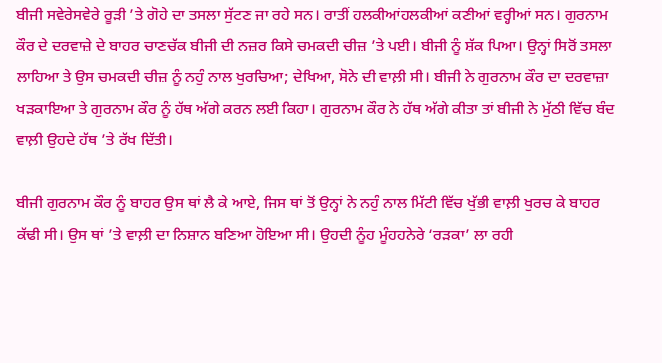ਬੀਜੀ ਸਵੇਰੇਸਵੇਰੇ ਰੂੜੀ ’ਤੇ ਗੋਹੇ ਦਾ ਤਸਲਾ ਸੁੱਟਣ ਜਾ ਰਹੇ ਸਨ। ਰਾਤੀਂ ਹਲਕੀਆਂਹਲਕੀਆਂ ਕਣੀਆਂ ਵਰ੍ਹੀਆਂ ਸਨ। ਗੁਰਨਾਮ ਕੌਰ ਦੇ ਦਰਵਾਜ਼ੇ ਦੇ ਬਾਹਰ ਚਾਣਚੱਕ ਬੀਜੀ ਦੀ ਨਜ਼ਰ ਕਿਸੇ ਚਮਕਦੀ ਚੀਜ਼ ’ਤੇ ਪਈ। ਬੀਜੀ ਨੂੰ ਸ਼ੱਕ ਪਿਆ। ਉਨ੍ਹਾਂ ਸਿਰੋਂ ਤਸਲਾ ਲਾਹਿਆ ਤੇ ਉਸ ਚਮਕਦੀ ਚੀਜ਼ ਨੂੰ ਨਹੁੰ ਨਾਲ ਖੁਰਚਿਆ; ਦੇਖਿਆ, ਸੋਨੇ ਦੀ ਵਾਲ਼ੀ ਸੀ। ਬੀਜੀ ਨੇ ਗੁਰਨਾਮ ਕੌਰ ਦਾ ਦਰਵਾਜ਼ਾ ਖੜਕਾਇਆ ਤੇ ਗੁਰਨਾਮ ਕੌਰ ਨੂੰ ਹੱਥ ਅੱਗੇ ਕਰਨ ਲਈ ਕਿਹਾ। ਗੁਰਨਾਮ ਕੌਰ ਨੇ ਹੱਥ ਅੱਗੇ ਕੀਤਾ ਤਾਂ ਬੀਜੀ ਨੇ ਮੁੱਠੀ ਵਿੱਚ ਬੰਦ ਵਾਲ਼ੀ ਉਹਦੇ ਹੱਥ ’ਤੇ ਰੱਖ ਦਿੱਤੀ।

ਬੀਜੀ ਗੁਰਨਾਮ ਕੌਰ ਨੂੰ ਬਾਹਰ ਉਸ ਥਾਂ ਲੈ ਕੇ ਆਏ, ਜਿਸ ਥਾਂ ਤੋਂ ਉਨ੍ਹਾਂ ਨੇ ਨਹੁੰ ਨਾਲ ਮਿੱਟੀ ਵਿੱਚ ਖੁੱਭੀ ਵਾਲ਼ੀ ਖੁਰਚ ਕੇ ਬਾਹਰ ਕੱਢੀ ਸੀ। ਉਸ ਥਾਂ ’ਤੇ ਵਾਲ਼ੀ ਦਾ ਨਿਸ਼ਾਨ ਬਣਿਆ ਹੋਇਆ ਸੀ। ਉਹਦੀ ਨੂੰਹ ਮੂੰਹਹਨੇਰੇ ‘ਰੜਕਾ’ ਲਾ ਰਹੀ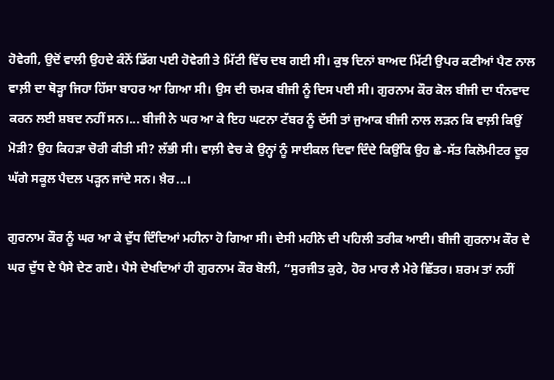ਹੋਵੇਗੀ, ਉਦੋਂ ਵਾਲੀ ਉਹਦੇ ਕੰਨੋਂ ਡਿੱਗ ਪਈ ਹੋਵੇਗੀ ਤੇ ਮਿੱਟੀ ਵਿੱਚ ਦਬ ਗਈ ਸੀ। ਕੁਝ ਦਿਨਾਂ ਬਾਅਦ ਮਿੱਟੀ ਉਪਰ ਕਣੀਆਂ ਪੈਣ ਨਾਲ ਵਾਲ਼ੀ ਦਾ ਥੋੜ੍ਹਾ ਜਿਹਾ ਹਿੱਸਾ ਬਾਹਰ ਆ ਗਿਆ ਸੀ। ਉਸ ਦੀ ਚਮਕ ਬੀਜੀ ਨੂੰ ਦਿਸ ਪਈ ਸੀ। ਗੁਰਨਾਮ ਕੌਰ ਕੋਲ ਬੀਜੀ ਦਾ ਧੰਨਵਾਦ ਕਰਨ ਲਈ ਸ਼ਬਦ ਨਹੀਂ ਸਨ।... ਬੀਜੀ ਨੇ ਘਰ ਆ ਕੇ ਇਹ ਘਟਨਾ ਟੱਬਰ ਨੂੰ ਦੱਸੀ ਤਾਂ ਜੁਆਕ ਬੀਜੀ ਨਾਲ ਲੜਨ ਕਿ ਵਾਲ਼ੀ ਕਿਉਂ ਮੋੜੀ? ਉਹ ਕਿਹੜਾ ਚੋਰੀ ਕੀਤੀ ਸੀ? ਲੱਭੀ ਸੀ। ਵਾਲ਼ੀ ਵੇਚ ਕੇ ਉਨ੍ਹਾਂ ਨੂੰ ਸਾਈਕਲ ਦਿਵਾ ਦਿੰਦੇ ਕਿਉਂਕਿ ਉਹ ਛੇ-ਸੱਤ ਕਿਲੋਮੀਟਰ ਦੂਰ ਘੱਗੇ ਸਕੂਲ ਪੈਦਲ ਪੜ੍ਹਨ ਜਾਂਦੇ ਸਨ। ਖ਼ੈਰ...।

ਗੁਰਨਾਮ ਕੌਰ ਨੂੰ ਘਰ ਆ ਕੇ ਦੁੱਧ ਦਿੰਦਿਆਂ ਮਹੀਨਾ ਹੋ ਗਿਆ ਸੀ। ਦੇਸੀ ਮਹੀਨੇ ਦੀ ਪਹਿਲੀ ਤਰੀਕ ਆਈ। ਬੀਜੀ ਗੁਰਨਾਮ ਕੌਰ ਦੇ ਘਰ ਦੁੱਧ ਦੇ ਪੈਸੇ ਦੇਣ ਗਏ। ਪੈਸੇ ਦੇਖਦਿਆਂ ਹੀ ਗੁਰਨਾਮ ਕੌਰ ਬੋਲੀ, “ਸੁਰਜੀਤ ਕੁਰੇ, ਹੋਰ ਮਾਰ ਲੈ ਮੇਰੇ ਛਿੱਤਰ। ਸ਼ਰਮ ਤਾਂ ਨਹੀਂ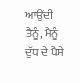ਆਉਂਦੀ ਤੈਨੂੰ, ਮੈਨੂੰ ਦੁੱਧ ਦੇ ਪੈਸੇ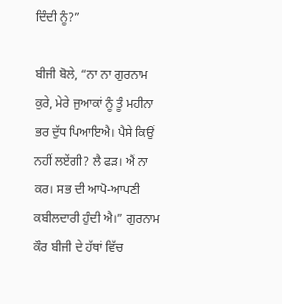ਦਿੰਦੀ ਨੂੰ?”

ਬੀਜੀ ਬੋਲੇ, “ਨਾ ਨਾ ਗੁਰਨਾਮ ਕੁਰੇ, ਮੇਰੇ ਜੁਆਕਾਂ ਨੂੰ ਤੂੰ ਮਹੀਨਾ ਭਰ ਦੁੱਧ ਪਿਆਇਐ। ਪੈਸੇ ਕਿਉਂ ਨਹੀਂ ਲਏਂਗੀ? ਲੈ ਫੜ। ਐਂ ਨਾ ਕਰ। ਸਭ ਦੀ ਆਪੋ-ਆਪਣੀ ਕਬੀਲਦਾਰੀ ਹੁੰਦੀ ਐ।” ਗੁਰਨਾਮ ਕੌਰ ਬੀਜੀ ਦੇ ਹੱਥਾਂ ਵਿੱਚ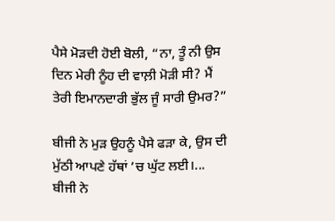ਪੈਸੇ ਮੋੜਦੀ ਹੋਈ ਬੋਲੀ, “ਨਾ, ਤੂੰ ਨੀ ਉਸ ਦਿਨ ਮੇਰੀ ਨੂੰਹ ਦੀ ਵਾਲ਼ੀ ਮੋੜੀ ਸੀ? ਮੈਂ ਤੇਰੀ ਇਮਾਨਦਾਰੀ ਭੁੱਲ ਜੂੰ ਸਾਰੀ ਉਮਰ?”

ਬੀਜੀ ਨੇ ਮੁੜ ਉਹਨੂੰ ਪੈਸੇ ਫੜਾ ਕੇ, ਉਸ ਦੀ ਮੁੱਠੀ ਆਪਣੇ ਹੱਥਾਂ ’ਚ ਘੁੱਟ ਲਈ।... ਬੀਜੀ ਨੇ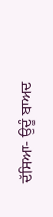ਦੱਸਿਆ- ਉਦੂੰ ਬਾਅਦ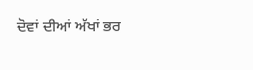ਦੋਵਾਂ ਦੀਆਂ ਅੱਖਾਂ ਭਰ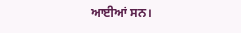ਆਈਆਂ ਸਨ।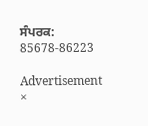ਸੰਪਰਕ: 85678-86223

Advertisement
×